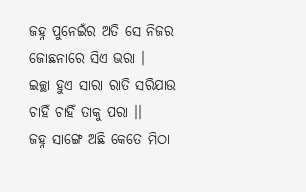ଜହ୍ନ ପୁନେଇଁର ଅତି ସେ ନିଜର
ଜୋଛନାରେ ସିଏ ଭରା ।
ଇଚ୍ଛା ହୁଏ ସାରା ରାତି ସରିଯାଉ
ଚାହିଁ ଚାହିଁ ତାକୁ ପରା ।।
ଜହ୍ନ ସାଙ୍ଗେ ଅଛି କେତେ ମିଠା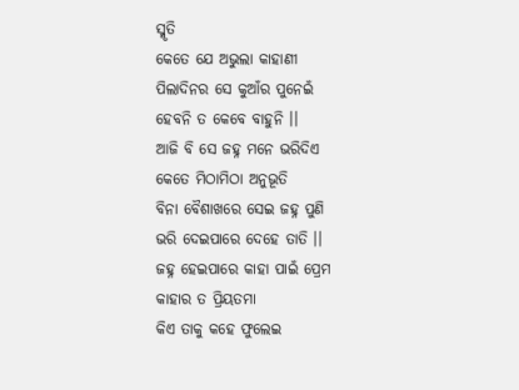ସ୍ମୃତି
କେତେ ଯେ ଅଭୁଲା କାହାଣୀ
ପିଲାଦିନର ସେ କୁଆଁର ପୁନେଇଁ
ହେବନି ତ କେବେ ବାହୁନି ।।
ଆଜି ବି ସେ ଜହ୍ନ ମନେ ଭରିଦିଏ
କେତେ ମିଠାମିଠା ଅନୁଭୂତି
ବିନା ବୈଶାଖରେ ସେଇ ଜହ୍ନ ପୁଣି
ଭରି ଦେଇପାରେ ଦେହେ ତାତି ।।
ଜହ୍ନ ହେଇପାରେ କାହା ପାଇଁ ପ୍ରେମ
କାହାର ତ ପ୍ରିୟତମା
କିଏ ତାକୁ କହେ ଫୁଲେଇ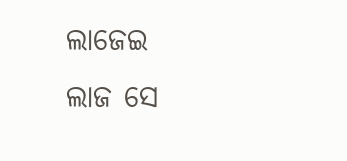ଲାଜେଇ
ଲାଜ ସେ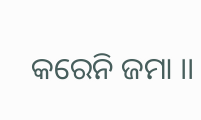କରେନି ଜମା ।।